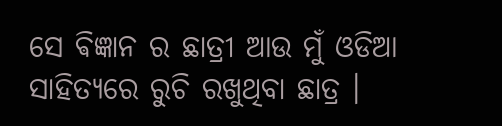ସେ ଵିଜ୍ଞାନ ର ଛାତ୍ରୀ ଆଉ ମୁଁ ଓଡିଆ ସାହିତ୍ୟରେ ରୁଚି ରଖୁଥିବା ଛାତ୍ର ।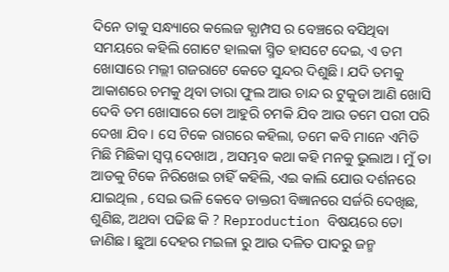ଦିନେ ତାକୁ ସନ୍ଧ୍ୟାରେ କଲେଜ କ୍ଯାମ୍ପସ ର ବେଞ୍ଚରେ ବସିଥିବା ସମୟରେ କହିଲି ଗୋଟେ ହାଲକା ସ୍ମିତ ହାସଟେ ଦେଇ, ଏ ତମ ଖୋସାରେ ମଲ୍ଲୀ ଗଜରାଟେ କେତେ ସୁନ୍ଦର ଦିଶୁଛି। ଯଦି ତମକୁ ଆକାଶରେ ଚମକୁ ଥିବା ତାରା ଫୁଲ ଆଉ ଚାନ୍ଦ ର ଟୁକୁଡା ଆଣି ଖୋସି ଦେବି ତମ ଖୋସାରେ ତୋ ଆହୁରି ଚମକି ଯିବ ଆଉ ତମେ ପରୀ ପରି ଦେଖା ଯିବ । ସେ ଟିକେ ରାଗରେ କହିଲା, ତମେ କବି ମାନେ ଏମିତି ମିଛି ମିଛିକା ସ୍ବପ୍ନ ଦେଖାଅ , ଅସମ୍ଭବ କଥା କହି ମନକୁ ଭୁଲାଅ । ମୁଁ ତା ଆଡକୁ ଟିକେ ନିରିଖେଇ ଚାହିଁ କହିଲି, ଏଇ କାଲି ଯୋଉ ଦର୍ଶନରେ ଯାଇଥିଲ , ସେଇ ଭଳି କେବେ ଡାକ୍ତରୀ ବିଜ୍ଞାନରେ ସର୍ଜରି ଦେଖିଛ, ଶୁଣିଛ, ଅଥବା ପଢିଛ କି ? Reproduction ବିଷୟରେ ତୋ ଜାଣିଛ। ଛୁଆ ଦେହର ମଇଳା ରୁ ଆଉ ଦଳିତ ପାଦରୁ ଜନ୍ମ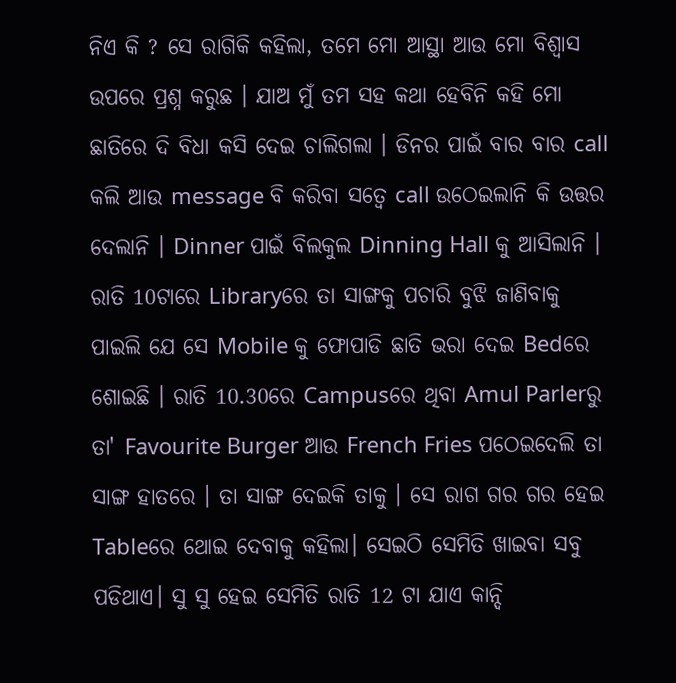ନିଏ କି ? ସେ ରାଗିକି କହିଲା, ତମେ ମୋ ଆସ୍ଥା ଆଉ ମୋ ବିଶ୍ବାସ ଉପରେ ପ୍ରଶ୍ନ କରୁଛ । ଯାଅ ମୁଁ ତମ ସହ କଥା ହେବିନି କହି ମୋ ଛାତିରେ ଦି ବିଧା କସି ଦେଇ ଚାଲିଗଲା । ଡିନର ପାଇଁ ବାର ବାର call କଲି ଆଉ message ବି କରିବା ସତ୍ବେ call ଉଠେଇଲାନି କି ଉତ୍ତର ଦେଲାନି । Dinner ପାଇଁ ବିଲକୁଲ Dinning Hall କୁ ଆସିଲାନି । ରାତି 10ଟାରେ Libraryରେ ତା ସାଙ୍ଗକୁ ପଚାରି ବୁଝି ଜାଣିବାକୁ ପାଇଲି ଯେ ସେ Mobile କୁ ଫୋପାଡି ଛାତି ଭରା ଦେଇ Bedରେ ଶୋଇଛି । ରାତି 10.30ରେ Campusରେ ଥିବା Amul Parlerରୁ ତା' Favourite Burger ଆଉ French Fries ପଠେଇଦେଲି ତା ସାଙ୍ଗ ହାତରେ । ତା ସାଙ୍ଗ ଦେଇକି ତାକୁ । ସେ ରାଗ ଗର ଗର ହେଇ Tableରେ ଥୋଇ ଦେବାକୁ କହିଲା। ସେଇଠି ସେମିତି ଖାଇବା ସବୁ ପଡିଥାଏ। ସୁ ସୁ ହେଇ ସେମିତି ରାତି 12 ଟା ଯାଏ କାନ୍ଦି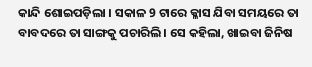କାନ୍ଦି ଶୋଇପଡ଼ିଲା । ସକାଳ 9 ଟାରେ କ୍ଳାସ ଯିବା ସମୟରେ ତା ବାବଦରେ ତା ସାଙ୍ଗକୁ ପଚାରିଲି। ସେ କହିଲା, ଖାଇବା ଜିନିଷ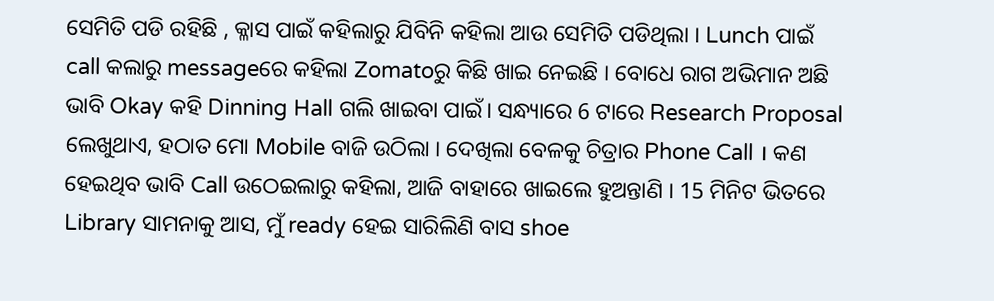ସେମିତି ପଡି ରହିଛି , କ୍ଳାସ ପାଇଁ କହିଲାରୁ ଯିବିନି କହିଲା ଆଉ ସେମିତି ପଡିଥିଲା । Lunch ପାଇଁ call କଲାରୁ messageରେ କହିଲା Zomatoରୁ କିଛି ଖାଇ ନେଇଛି । ବୋଧେ ରାଗ ଅଭିମାନ ଅଛି ଭାବି Okay କହି Dinning Hall ଗଲି ଖାଇବା ପାଇଁ। ସନ୍ଧ୍ୟାରେ 6 ଟାରେ Research Proposal ଲେଖୁଥାଏ, ହଠାତ ମୋ Mobile ବାଜି ଉଠିଲା । ଦେଖିଲା ବେଳକୁ ଚିତ୍ରାର Phone Call । କଣ ହେଇଥିବ ଭାବି Call ଉଠେଇଲାରୁ କହିଲା, ଆଜି ବାହାରେ ଖାଇଲେ ହୁଅନ୍ତାଣି । 15 ମିନିଟ ଭିତରେ Library ସାମନାକୁ ଆସ, ମୁଁ ready ହେଇ ସାରିଲିଣି ବାସ shoe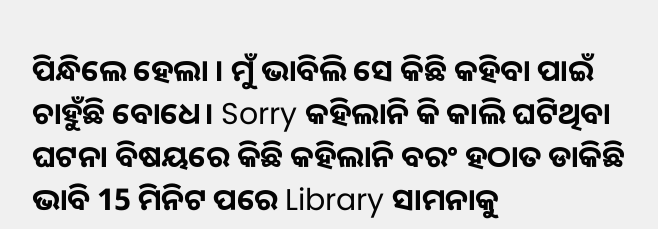ପିନ୍ଧିଲେ ହେଲା । ମୁଁ ଭାବିଲି ସେ କିଛି କହିବା ପାଇଁ ଚାହୁଁଛି ବୋଧେ। Sorry କହିଲାନି କି କାଲି ଘଟିଥିବା ଘଟନା ବିଷୟରେ କିଛି କହିଲାନି ବରଂ ହଠାତ ଡାକିଛି ଭାବି 15 ମିନିଟ ପରେ Library ସାମନାକୁ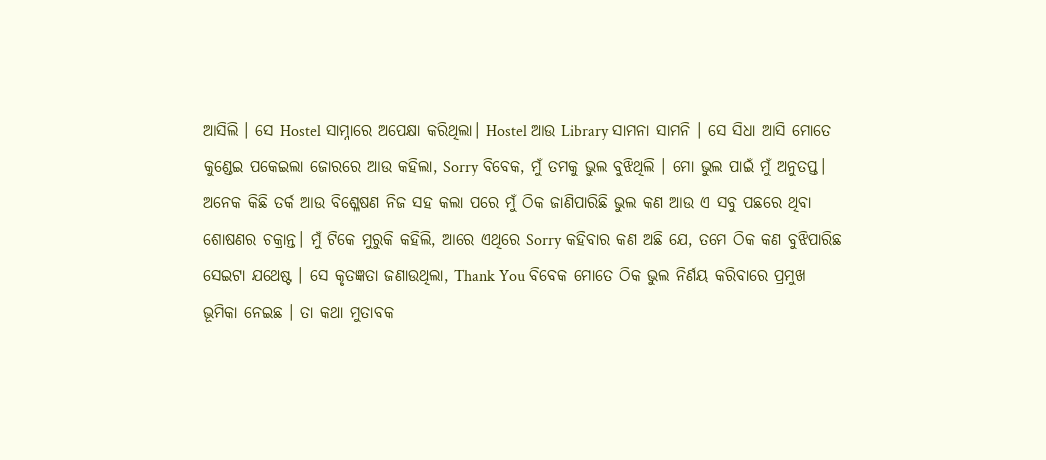ଆସିଲି । ସେ Hostel ସାମ୍ନାରେ ଅପେକ୍ଷା କରିଥିଲା। Hostel ଆଉ Library ସାମନା ସାମନି । ସେ ସିଧା ଆସି ମୋତେ କୁଣ୍ଡେଇ ପକେଇଲା ଜୋରରେ ଆଉ କହିଲା, Sorry ବିବେକ, ମୁଁ ତମକୁ ଭୁଲ ବୁଝିଥିଲି । ମୋ ଭୁଲ ପାଇଁ ମୁଁ ଅନୁତପ୍ତ। ଅନେକ କିଛି ତର୍କ ଆଉ ବିଶ୍ଳେଷଣ ନିଜ ସହ କଲା ପରେ ମୁଁ ଠିକ ଜାଣିପାରିଛି ଭୁଲ କଣ ଆଉ ଏ ସବୁ ପଛରେ ଥିବା ଶୋଷଣର ଚକ୍ରାନ୍ତ। ମୁଁ ଟିକେ ମୁରୁକି କହିଲି, ଆରେ ଏଥିରେ Sorry କହିବାର କଣ ଅଛି ଯେ, ତମେ ଠିକ କଣ ବୁଝିପାରିଛ ସେଇଟା ଯଥେଷ୍ଟ । ସେ କୃତଜ୍ଞତା ଜଣାଉଥିଲା, Thank You ବିବେକ ମୋତେ ଠିକ ଭୁଲ ନିର୍ଣୟ କରିବାରେ ପ୍ରମୁଖ ଭୂମିକା ନେଇଛ । ତା କଥା ମୁତାବକ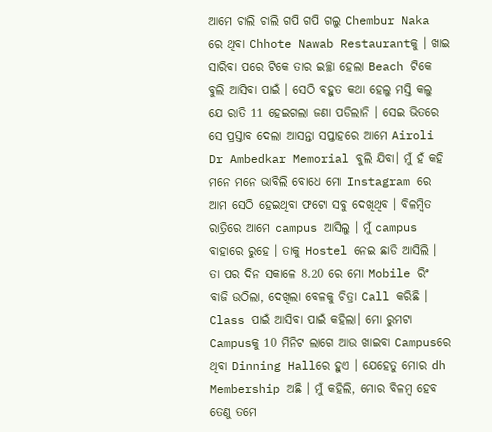ଆମେ ଚାଲି ଚାଲି ଗପି ଗପି ଗଲୁ Chembur Naka ରେ ଥିବା Chhote Nawab Restaurantକୁ । ଖାଇ ସାରିବା ପରେ ଟିକେ ତାର ଇଚ୍ଛା ହେଲା Beach ଟିକେ ବୁଲି ଆସିବା ପାଇଁ । ସେଠି ବହୁତ କଥା ହେଲୁ ମସ୍ତି କଲୁ ଯେ ରାତି 11 ହେଇଗଲା ଜଣା ପଡିଲାନି । ସେଇ ଭିତରେ ସେ ପ୍ରସ୍ତାବ ଦେଲା ଆସନ୍ତା ସପ୍ତାହରେ ଆମେ Airoli Dr Ambedkar Memorial ବୁଲି ଯିବା। ମୁଁ ହଁ କହି ମନେ ମନେ ଭାବିଲି ବୋଧେ ମୋ Instagram ରେ ଆମ ସେଠି ହେଇଥିବା ଫଟୋ ସବୁ ଦେଖିଥିବ । ବିଳମ୍ବିତ ରାତ୍ରିରେ ଆମେ campus ଆସିଲୁ । ମୁଁ campus ବାହାରେ ରୁହେ । ତାକୁ Hostel ନେଇ ଛାଡି ଆସିଲି । ତା ପର ଦିନ ସକାଳେ 8.20 ରେ ମୋ Mobile ରିଂ ବାଜି ଉଠିଲା, ଦେଖିଲା ବେଳକୁ ଚିତ୍ରା Call କରିଛି । Class ପାଇଁ ଆସିବା ପାଇଁ କହିଲା। ମୋ ରୁମଟା Campusକୁ 10 ମିନିଟ ଲାଗେ ଆଉ ଖାଇବା Campusରେ ଥିବା Dinning Hallରେ ହୁଏ । ଯେହେତୁ ମୋର dh Membership ଅଛି । ମୁଁ କହିଲି, ମୋର ବିଳମ୍ବ ହେବ ତେଣୁ ତମେ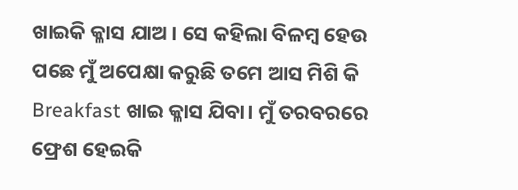ଖାଇକି କ୍ଳାସ ଯାଅ । ସେ କହିଲା ବିଳମ୍ବ ହେଉ ପଛେ ମୁଁ ଅପେକ୍ଷା କରୁଛି ତମେ ଆସ ମିଶି କି Breakfast ଖାଇ କ୍ଳାସ ଯିବା। ମୁଁ ତରବରରେ ଫ୍ରେଶ ହେଇକି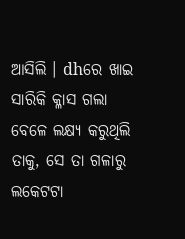ଆସିଲି । dhରେ ଖାଇ ସାରିକି କ୍ଳାସ ଗଲା ବେଳେ ଲକ୍ଷ୍ୟ କରୁଥିଲି ତାକୁ, ସେ ତା ଗଳାରୁ ଲକେଟଟା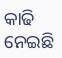କାଢି ନେଇଛି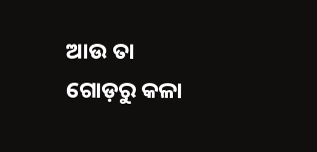ଆଉ ତା ଗୋଡ଼ରୁ କଳା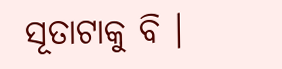ସୂତାଟାକୁ ବି ।